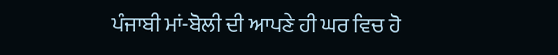ਪੰਜਾਬੀ ਮਾਂ-ਬੋਲੀ ਦੀ ਆਪਣੇ ਹੀ ਘਰ ਵਿਚ ਹੋ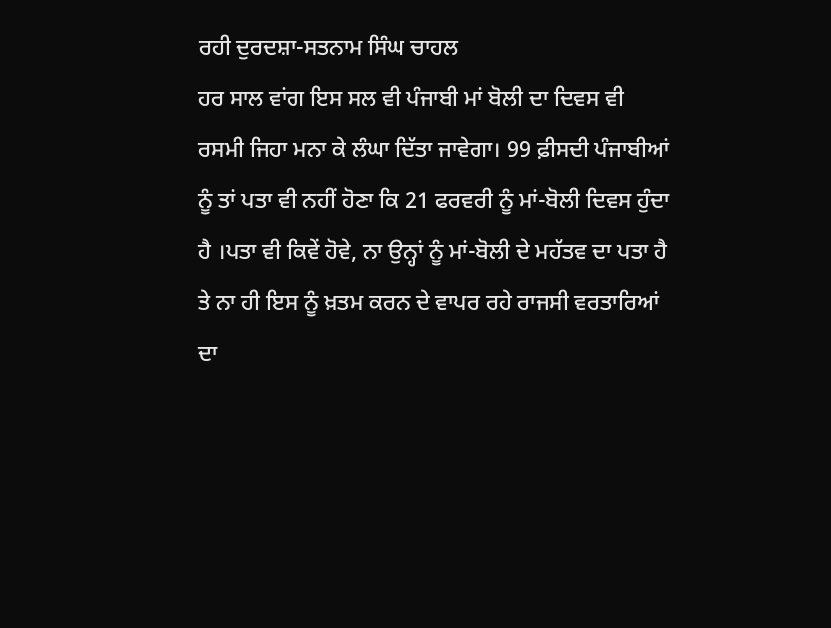ਰਹੀ ਦੁਰਦਸ਼ਾ-ਸਤਨਾਮ ਸਿੰਘ ਚਾਹਲ
ਹਰ ਸਾਲ ਵਾਂਗ ਇਸ ਸਲ ਵੀ ਪੰਜਾਬੀ ਮਾਂ ਬੋਲੀ ਦਾ ਦਿਵਸ ਵੀ ਰਸਮੀ ਜਿਹਾ ਮਨਾ ਕੇ ਲੰਘਾ ਦਿੱਤਾ ਜਾਵੇਗਾ। 99 ਫ਼ੀਸਦੀ ਪੰਜਾਬੀਆਂ ਨੂੰ ਤਾਂ ਪਤਾ ਵੀ ਨਹੀਂ ਹੋਣਾ ਕਿ 21 ਫਰਵਰੀ ਨੂੰ ਮਾਂ-ਬੋਲੀ ਦਿਵਸ ਹੁੰਦਾ ਹੈ ।ਪਤਾ ਵੀ ਕਿਵੇਂ ਹੋਵੇ, ਨਾ ਉਨ੍ਹਾਂ ਨੂੰ ਮਾਂ-ਬੋਲੀ ਦੇ ਮਹੱਤਵ ਦਾ ਪਤਾ ਹੈ ਤੇ ਨਾ ਹੀ ਇਸ ਨੂੰ ਖ਼ਤਮ ਕਰਨ ਦੇ ਵਾਪਰ ਰਹੇ ਰਾਜਸੀ ਵਰਤਾਰਿਆਂ ਦਾ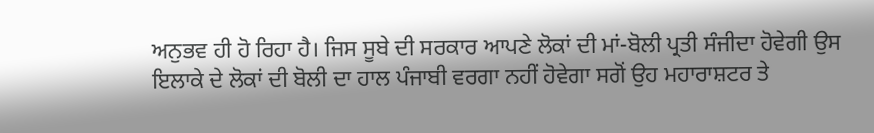ਅਨੁਭਵ ਹੀ ਹੋ ਰਿਹਾ ਹੈ। ਜਿਸ ਸੂਬੇ ਦੀ ਸਰਕਾਰ ਆਪਣੇ ਲੋਕਾਂ ਦੀ ਮਾਂ-ਬੋਲੀ ਪ੍ਰਤੀ ਸੰਜੀਦਾ ਹੋਵੇਗੀ ਉਸ ਇਲਾਕੇ ਦੇ ਲੋਕਾਂ ਦੀ ਬੋਲੀ ਦਾ ਹਾਲ ਪੰਜਾਬੀ ਵਰਗਾ ਨਹੀਂ ਹੋਵੇਗਾ ਸਗੋਂ ਉਹ ਮਹਾਰਾਸ਼ਟਰ ਤੇ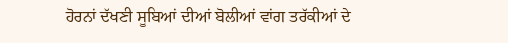ਹੋਰਨਾਂ ਦੱਖਣੀ ਸੂਬਿਆਂ ਦੀਆਂ ਬੋਲੀਆਂ ਵਾਂਗ ਤਰੱਕੀਆਂ ਦੇ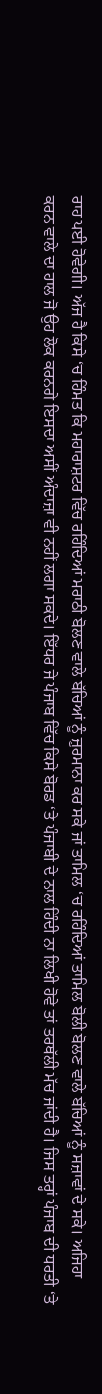ਰਾਹ ਪਈ ਹੋਵੇਗੀ। ਅੱਜ ਹੈ ਕਿਸੇ ‘ਚ ਹਿੰਮਤ ਕਿ ਮਹਾਰਾਸ਼ਟਰ ਵਿੱਚ ਰਹਿੰਦਿਆਂ ਮਰਾਠੀ ਬੋਲਣ ਵਾਲੇ ਬੱਚਿਆਂ ਨੂੰ ਜ਼ੁਰਮਾਨਾ ਕਰ ਸਕੇ ਜਾਂ ਤਾਮਿਲ ‘ਚ ਰਹਿੰਦਿਆਂ ਤਾਮਿਲ ਬੋਲੀ ਬੋਲਣ ਵਾਲੇ ਬੱਚਿਆਂ ਨੂੰ ਸਜ਼ਾਵਾਂ ਦੇ ਸਕੇ। ਅਜਿਹਾ ਕਰਨ ਵਾਲੇ ਦਾ ਹਾਲ ਜੋ ਉਹ ਲੋਕ ਕਰਨਗੇ ਇਸਦਾ ਅਸੀਂ ਅੰਦਾਜ਼ਾ ਵੀ ਨਹੀਂ ਲਗਾ ਸਕਦੇ। ਇੱਧਰ ਜੇ ਪੰਜਾਬ ਵਿੱਚ ਕਿਸੇ ਬੋਰਡ ‘ਤੇ ਪੰਜਾਬੀ ਦੇ ਨਾਲ ਹਿੰਦੀ ਨਾ ਲਿਖੀ ਹੋਵੇ ਤਾਂ ਤਰਥੱਲੀ ਮੱਚ ਜਾਂਦੀ ਹੈ। ਜਿਸ ਤਰ੍ਹਾਂ ਪੰਜਾਬ ਦੀ ਧਰਤੀ ‘ਤੇ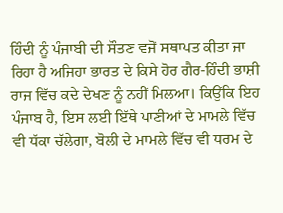ਹਿੰਦੀ ਨੂੰ ਪੰਜਾਬੀ ਦੀ ਸੌਤਣ ਵਜੋਂ ਸਥਾਪਤ ਕੀਤਾ ਜਾ ਰਿਹਾ ਹੈ ਅਜਿਹਾ ਭਾਰਤ ਦੇ ਕਿਸੇ ਹੋਰ ਗੈਰ-ਹਿੰਦੀ ਭਾਸ਼ੀ ਰਾਜ ਵਿੱਚ ਕਦੇ ਦੇਖਣ ਨੂੰ ਨਹੀਂ ਮਿਲਆ। ਕਿਉਂਕਿ ਇਹ ਪੰਜਾਬ ਹੈ, ਇਸ ਲਈ ਇੱਥੇ ਪਾਣੀਆਂ ਦੇ ਮਾਮਲੇ ਵਿੱਚ ਵੀ ਧੱਕਾ ਚੱਲੇਗਾ, ਬੋਲੀ ਦੇ ਮਾਮਲੇ ਵਿੱਚ ਵੀ ਧਰਮ ਦੇ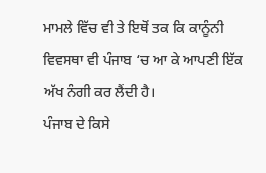ਮਾਮਲੇ ਵਿੱਚ ਵੀ ਤੇ ਇਥੋਂ ਤਕ ਕਿ ਕਾਨੂੰਨੀ ਵਿਵਸਥਾ ਵੀ ਪੰਜਾਬ ‘ਚ ਆ ਕੇ ਆਪਣੀ ਇੱਕ ਅੱਖ ਨੰਗੀ ਕਰ ਲੈਂਦੀ ਹੈ।
ਪੰਜਾਬ ਦੇ ਕਿਸੇ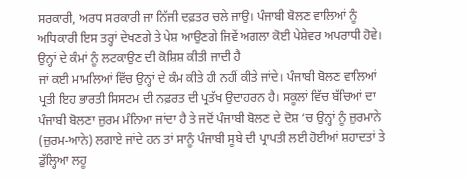ਸਰਕਾਰੀ, ਅਰਧ ਸਰਕਾਰੀ ਜਾ ਨਿੱਜੀ ਦਫ਼ਤਰ ਚਲੇ ਜਾਉ। ਪੰਜਾਬੀ ਬੋਲਣ ਵਾਲਿਆਂ ਨੂੰ ਅਧਿਕਾਰੀ ਇਸ ਤਰ੍ਹਾਂ ਦੇਖਣਗੇ ਤੇ ਪੇਸ਼ ਆਉਣਗੇ ਜਿਵੇਂ ਅਗਲਾ ਕੋਈ ਪੇਸ਼ੇਵਰ ਅਪਰਾਧੀ ਹੋਵੇ। ਉਨ੍ਹਾਂ ਦੇ ਕੰਮਾਂ ਨੂੰ ਲਟਕਾਉਣ ਦੀ ਕੋਸ਼ਿਸ਼ ਕੀਤੀ ਜਾਦੀ ਹੈ
ਜਾਂ ਕਈ ਮਾਮਲਿਆਂ ਵਿੱਚ ਉਨ੍ਹਾਂ ਦੇ ਕੰਮ ਕੀਤੇ ਹੀ ਨਹੀਂ ਕੀਤੇ ਜਾਂਦੇ। ਪੰਜਾਬੀ ਬੋਲਣ ਵਾਲਿਆਂ ਪ੍ਰਤੀ ਇਹ ਭਾਰਤੀ ਸਿਸਟਮ ਦੀ ਨਫ਼ਰਤ ਦੀ ਪ੍ਰਤੱਖ ਉਦਾਹਰਨ ਹੈ। ਸਕੂਲਾਂ ਵਿੱਚ ਬੱਚਿਆਂ ਦਾ ਪੰਜਾਬੀ ਬੋਲਣਾ ਜ਼ੁਰਮ ਮੰਨਿਆ ਜਾਂਦਾ ਹੈ ਤੇ ਜਦੋਂ ਪੰਜਾਬੀ ਬੋਲਣ ਦੇ ਦੋਸ਼ ‘ਚ ਉਨ੍ਹਾਂ ਨੂੰ ਜ਼ੁਰਮਾਨੇ (ਜ਼ੁਰਮ-ਆਨੇ) ਲਗਾਏ ਜਾਂਦੇ ਹਨ ਤਾਂ ਸਾਨੂੰ ਪੰਜਾਬੀ ਸੂਬੇ ਦੀ ਪ੍ਰਾਪਤੀ ਲਈ ਹੋਈਆਂ ਸ਼ਹਾਦਤਾਂ ਤੇ ਡੁੱਲ੍ਹਿਆ ਲਹੂ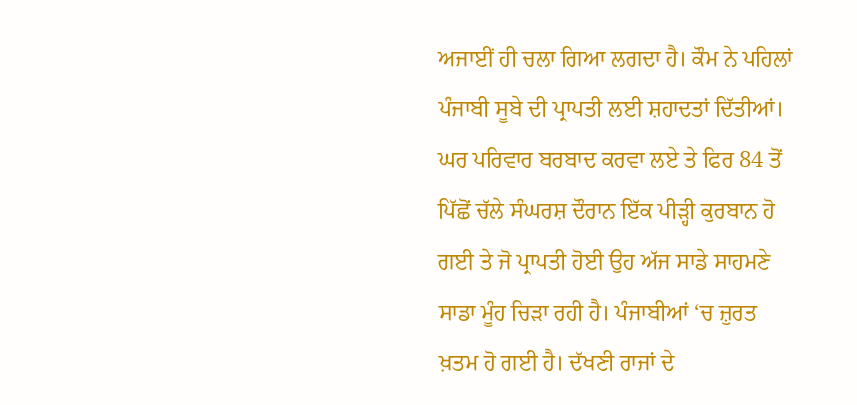ਅਜਾਈਂ ਹੀ ਚਲਾ ਗਿਆ ਲਗਦਾ ਹੈ। ਕੌਮ ਨੇ ਪਹਿਲਾਂ ਪੰਜਾਬੀ ਸੂਬੇ ਦੀ ਪ੍ਰਾਪਤੀ ਲਈ ਸ਼ਹਾਦਤਾਂ ਦਿੱਤੀਆਂ। ਘਰ ਪਰਿਵਾਰ ਬਰਬਾਦ ਕਰਵਾ ਲਏ ਤੇ ਫਿਰ 84 ਤੋਂ ਪਿੱਛੋਂ ਚੱਲੇ ਸੰਘਰਸ਼ ਦੌਰਾਨ ਇੱਕ ਪੀੜ੍ਹੀ ਕੁਰਬਾਨ ਹੋ ਗਈ ਤੇ ਜੋ ਪ੍ਰਾਪਤੀ ਹੋਈ ਉਹ ਅੱਜ ਸਾਡੇ ਸਾਹਮਣੇ ਸਾਡਾ ਮੂੰਹ ਚਿੜਾ ਰਹੀ ਹੈ। ਪੰਜਾਬੀਆਂ ‘ਚ ਜ਼ੁਰਤ ਖ਼ਤਮ ਹੋ ਗਈ ਹੈ। ਦੱਖਣੀ ਰਾਜਾਂ ਦੇ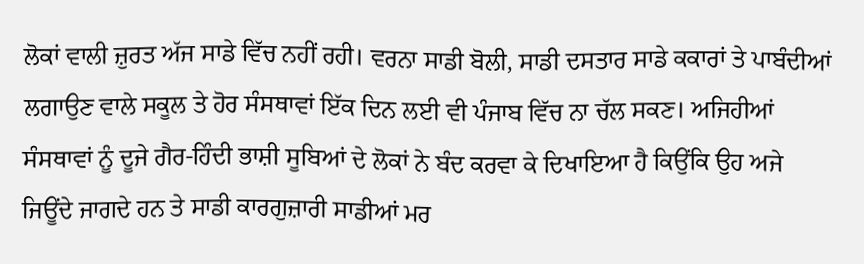ਲੋਕਾਂ ਵਾਲੀ ਜ਼ੁਰਤ ਅੱਜ ਸਾਡੇ ਵਿੱਚ ਨਹੀਂ ਰਹੀ। ਵਰਨਾ ਸਾਡੀ ਬੋਲੀ, ਸਾਡੀ ਦਸਤਾਰ ਸਾਡੇ ਕਕਾਰਾਂ ਤੇ ਪਾਬੰਦੀਆਂ ਲਗਾਉਣ ਵਾਲੇ ਸਕੂਲ ਤੇ ਹੋਰ ਸੰਸਥਾਵਾਂ ਇੱਕ ਦਿਨ ਲਈ ਵੀ ਪੰਜਾਬ ਵਿੱਚ ਨਾ ਚੱਲ ਸਕਣ। ਅਜਿਹੀਆਂ ਸੰਸਥਾਵਾਂ ਨੂੰ ਦੂਜੇ ਗੈਰ-ਹਿੰਦੀ ਭਾਸ਼ੀ ਸੂਬਿਆਂ ਦੇ ਲੋਕਾਂ ਨੇ ਬੰਦ ਕਰਵਾ ਕੇ ਦਿਖਾਇਆ ਹੈ ਕਿਉਂਕਿ ਉਹ ਅਜੇ ਜਿਊਂਦੇ ਜਾਗਦੇ ਹਨ ਤੇ ਸਾਡੀ ਕਾਰਗੁਜ਼ਾਰੀ ਸਾਡੀਆਂ ਮਰ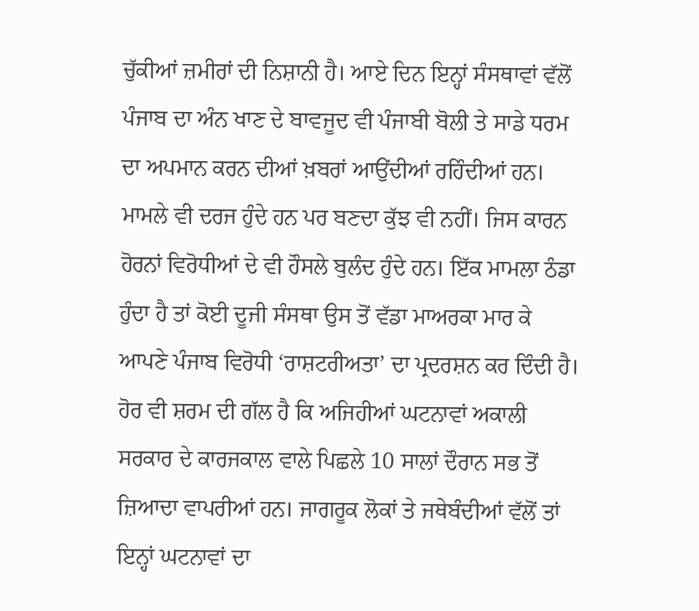ਚੁੱਕੀਆਂ ਜ਼ਮੀਰਾਂ ਦੀ ਨਿਸ਼ਾਨੀ ਹੈ। ਆਏ ਦਿਨ ਇਨ੍ਹਾਂ ਸੰਸਥਾਵਾਂ ਵੱਲੋਂ ਪੰਜਾਬ ਦਾ ਅੰਨ ਖਾਣ ਦੇ ਬਾਵਜੂਦ ਵੀ ਪੰਜਾਬੀ ਬੋਲੀ ਤੇ ਸਾਡੇ ਧਰਮ ਦਾ ਅਪਮਾਨ ਕਰਨ ਦੀਆਂ ਖ਼ਬਰਾਂ ਆਉਂਦੀਆਂ ਰਹਿੰਦੀਆਂ ਹਨ। ਮਾਮਲੇ ਵੀ ਦਰਜ ਹੁੰਦੇ ਹਨ ਪਰ ਬਣਦਾ ਕੁੱਝ ਵੀ ਨਹੀਂ। ਜਿਸ ਕਾਰਨ ਹੋਰਨਾਂ ਵਿਰੋਧੀਆਂ ਦੇ ਵੀ ਹੌਸਲੇ ਬੁਲੰਦ ਹੁੰਦੇ ਹਨ। ਇੱਕ ਮਾਮਲਾ ਠੰਡਾ ਹੁੰਦਾ ਹੈ ਤਾਂ ਕੋਈ ਦੂਜੀ ਸੰਸਥਾ ਉਸ ਤੋਂ ਵੱਡਾ ਮਾਅਰਕਾ ਮਾਰ ਕੇ ਆਪਣੇ ਪੰਜਾਬ ਵਿਰੋਧੀ ‘ਰਾਸ਼ਟਰੀਅਤਾ’ ਦਾ ਪ੍ਰਦਰਸ਼ਨ ਕਰ ਦਿੰਦੀ ਹੈ। ਹੋਰ ਵੀ ਸ਼ਰਮ ਦੀ ਗੱਲ ਹੈ ਕਿ ਅਜਿਹੀਆਂ ਘਟਨਾਵਾਂ ਅਕਾਲੀ ਸਰਕਾਰ ਦੇ ਕਾਰਜਕਾਲ ਵਾਲੇ ਪਿਛਲੇ 10 ਸਾਲਾਂ ਦੌਰਾਨ ਸਭ ਤੋਂ ਜ਼ਿਆਦਾ ਵਾਪਰੀਆਂ ਹਨ। ਜਾਗਰੂਕ ਲੋਕਾਂ ਤੇ ਜਥੇਬੰਦੀਆਂ ਵੱਲੋਂ ਤਾਂ ਇਨ੍ਹਾਂ ਘਟਨਾਵਾਂ ਦਾ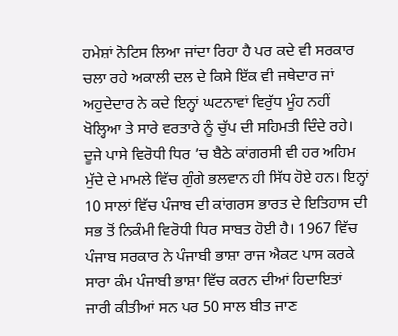ਹਮੇਸ਼ਾਂ ਨੋਟਿਸ ਲਿਆ ਜਾਂਦਾ ਰਿਹਾ ਹੈ ਪਰ ਕਦੇ ਵੀ ਸਰਕਾਰ ਚਲਾ ਰਹੇ ਅਕਾਲੀ ਦਲ ਦੇ ਕਿਸੇ ਇੱਕ ਵੀ ਜਥੇਦਾਰ ਜਾਂ ਅਹੁਦੇਦਾਰ ਨੇ ਕਦੇ ਇਨ੍ਹਾਂ ਘਟਨਾਵਾਂ ਵਿਰੁੱਧ ਮੂੰਹ ਨਹੀਂ ਖੋਲ੍ਹਿਆ ਤੇ ਸਾਰੇ ਵਰਤਾਰੇ ਨੂੰ ਚੁੱਪ ਦੀ ਸਹਿਮਤੀ ਦਿੰਦੇ ਰਹੇ। ਦੂਜੇ ਪਾਸੇ ਵਿਰੋਧੀ ਧਿਰ ’ਚ ਬੈਠੇ ਕਾਂਗਰਸੀ ਵੀ ਹਰ ਅਹਿਮ ਮੁੱਦੇ ਦੇ ਮਾਮਲੇ ਵਿੱਚ ਗੁੰਗੇ ਭਲਵਾਨ ਹੀ ਸਿੱਧ ਹੋਏ ਹਨ। ਇਨ੍ਹਾਂ 10 ਸਾਲਾਂ ਵਿੱਚ ਪੰਜਾਬ ਦੀ ਕਾਂਗਰਸ ਭਾਰਤ ਦੇ ਇਤਿਹਾਸ ਦੀ ਸਭ ਤੋਂ ਨਿਕੰਮੀ ਵਿਰੋਧੀ ਧਿਰ ਸਾਬਤ ਹੋਈ ਹੈ। 1967 ਵਿੱਚ ਪੰਜਾਬ ਸਰਕਾਰ ਨੇ ਪੰਜਾਬੀ ਭਾਸ਼ਾ ਰਾਜ ਐਕਟ ਪਾਸ ਕਰਕੇ ਸਾਰਾ ਕੰਮ ਪੰਜਾਬੀ ਭਾਸ਼ਾ ਵਿੱਚ ਕਰਨ ਦੀਆਂ ਹਿਦਾਇਤਾਂ ਜਾਰੀ ਕੀਤੀਆਂ ਸਨ ਪਰ 50 ਸਾਲ ਬੀਤ ਜਾਣ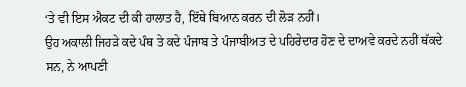‘ਤੇ ਵੀ ਇਸ ਐਕਟ ਦੀ ਕੀ ਹਾਲਾਤ ਹੈ, ਇੱਥੇ ਬਿਆਨ ਕਰਨ ਦੀ ਲੋੜ ਨਹੀਂ।
ਉਹ ਅਕਾਲੀ ਜਿਹੜੇ ਕਦੇ ਪੰਥ ਤੇ ਕਦੇ ਪੰਜਾਬ ਤੇ ਪੰਜਾਬੀਅਤ ਦੇ ਪਹਿਰੇਦਾਰ ਹੋਣ ਦੇ ਦਾਅਵੇ ਕਰਦੇ ਨਹੀਂ ਥੱਕਦੇ ਸਨ, ਨੇ ਆਪਣੀ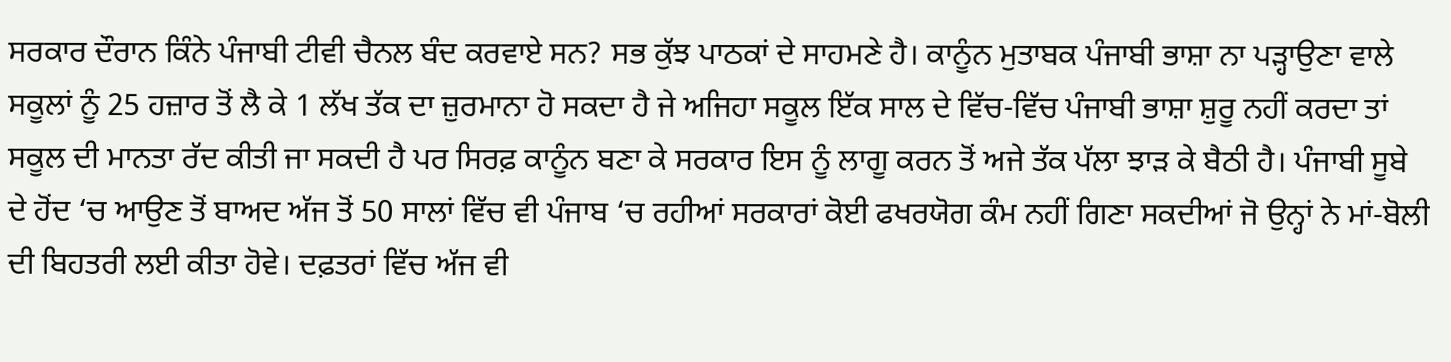ਸਰਕਾਰ ਦੌਰਾਨ ਕਿੰਨੇ ਪੰਜਾਬੀ ਟੀਵੀ ਚੈਨਲ ਬੰਦ ਕਰਵਾਏ ਸਨ? ਸਭ ਕੁੱਝ ਪਾਠਕਾਂ ਦੇ ਸਾਹਮਣੇ ਹੈ। ਕਾਨੂੰਨ ਮੁਤਾਬਕ ਪੰਜਾਬੀ ਭਾਸ਼ਾ ਨਾ ਪੜ੍ਹਾਉਣਾ ਵਾਲੇ ਸਕੂਲਾਂ ਨੂੰ 25 ਹਜ਼ਾਰ ਤੋਂ ਲੈ ਕੇ 1 ਲੱਖ ਤੱਕ ਦਾ ਜ਼ੁਰਮਾਨਾ ਹੋ ਸਕਦਾ ਹੈ ਜੇ ਅਜਿਹਾ ਸਕੂਲ ਇੱਕ ਸਾਲ ਦੇ ਵਿੱਚ-ਵਿੱਚ ਪੰਜਾਬੀ ਭਾਸ਼ਾ ਸ਼ੁਰੂ ਨਹੀਂ ਕਰਦਾ ਤਾਂ ਸਕੂਲ ਦੀ ਮਾਨਤਾ ਰੱਦ ਕੀਤੀ ਜਾ ਸਕਦੀ ਹੈ ਪਰ ਸਿਰਫ਼ ਕਾਨੂੰਨ ਬਣਾ ਕੇ ਸਰਕਾਰ ਇਸ ਨੂੰ ਲਾਗੂ ਕਰਨ ਤੋਂ ਅਜੇ ਤੱਕ ਪੱਲਾ ਝਾੜ ਕੇ ਬੈਠੀ ਹੈ। ਪੰਜਾਬੀ ਸੂਬੇ ਦੇ ਹੋਂਦ ‘ਚ ਆਉਣ ਤੋਂ ਬਾਅਦ ਅੱਜ ਤੋਂ 50 ਸਾਲਾਂ ਵਿੱਚ ਵੀ ਪੰਜਾਬ ‘ਚ ਰਹੀਆਂ ਸਰਕਾਰਾਂ ਕੋਈ ਫਖਰਯੋਗ ਕੰਮ ਨਹੀਂ ਗਿਣਾ ਸਕਦੀਆਂ ਜੋ ਉਨ੍ਹਾਂ ਨੇ ਮਾਂ-ਬੋਲੀ ਦੀ ਬਿਹਤਰੀ ਲਈ ਕੀਤਾ ਹੋਵੇ। ਦਫ਼ਤਰਾਂ ਵਿੱਚ ਅੱਜ ਵੀ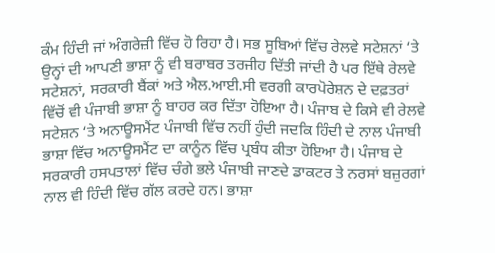ਕੰਮ ਹਿੰਦੀ ਜਾਂ ਅੰਗਰੇਜ਼ੀ ਵਿੱਚ ਹੋ ਰਿਹਾ ਹੈ। ਸਭ ਸੂਬਿਆਂ ਵਿੱਚ ਰੇਲਵੇ ਸਟੇਸ਼ਨਾਂ ‘ਤੇ ਉਨ੍ਹਾਂ ਦੀ ਆਪਣੀ ਭਾਸ਼ਾ ਨੂੰ ਵੀ ਬਰਾਬਰ ਤਰਜੀਹ ਦਿੱਤੀ ਜਾਂਦੀ ਹੈ ਪਰ ਇੱਥੇ ਰੇਲਵੇ ਸਟੇਸ਼ਨਾਂ, ਸਰਕਾਰੀ ਬੈਂਕਾਂ ਅਤੇ ਐਲ.ਆਈ.ਸੀ ਵਰਗੀ ਕਾਰਪੋਰੇਸ਼ਨ ਦੇ ਦਫ਼ਤਰਾਂ ਵਿੱਚੋਂ ਵੀ ਪੰਜਾਬੀ ਭਾਸ਼ਾ ਨੂੰ ਬਾਹਰ ਕਰ ਦਿੱਤਾ ਹੋਇਆ ਹੈ। ਪੰਜਾਬ ਦੇ ਕਿਸੇ ਵੀ ਰੇਲਵੇ ਸਟੇਸ਼ਨ ‘ਤੇ ਅਨਾਊਸਮੈਂਟ ਪੰਜਾਬੀ ਵਿੱਚ ਨਹੀਂ ਹੁੰਦੀ ਜਦਕਿ ਹਿੰਦੀ ਦੇ ਨਾਲ ਪੰਜਾਬੀ ਭਾਸ਼ਾ ਵਿੱਚ ਅਨਾਊਸਮੈਂਟ ਦਾ ਕਾਨੂੰਨ ਵਿੱਚ ਪ੍ਰਬੰਧ ਕੀਤਾ ਹੋਇਆ ਹੈ। ਪੰਜਾਬ ਦੇ ਸਰਕਾਰੀ ਹਸਪਤਾਲਾਂ ਵਿੱਚ ਚੰਗੇ ਭਲੇ ਪੰਜਾਬੀ ਜਾਣਦੇ ਡਾਕਟਰ ਤੇ ਨਰਸਾਂ ਬਜ਼ੁਰਗਾਂ ਨਾਲ ਵੀ ਹਿੰਦੀ ਵਿੱਚ ਗੱਲ ਕਰਦੇ ਹਨ। ਭਾਸ਼ਾ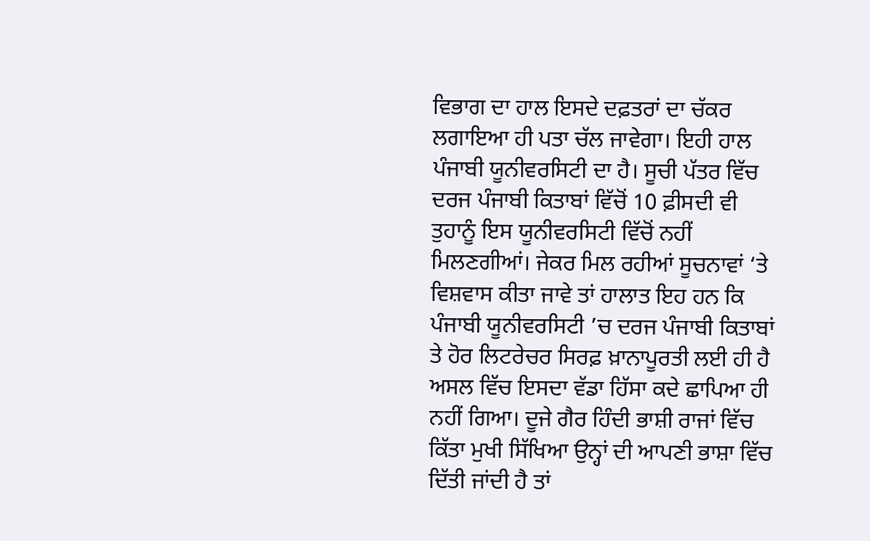ਵਿਭਾਗ ਦਾ ਹਾਲ ਇਸਦੇ ਦਫ਼ਤਰਾਂ ਦਾ ਚੱਕਰ ਲਗਾਇਆ ਹੀ ਪਤਾ ਚੱਲ ਜਾਵੇਗਾ। ਇਹੀ ਹਾਲ ਪੰਜਾਬੀ ਯੂਨੀਵਰਸਿਟੀ ਦਾ ਹੈ। ਸੂਚੀ ਪੱਤਰ ਵਿੱਚ ਦਰਜ ਪੰਜਾਬੀ ਕਿਤਾਬਾਂ ਵਿੱਚੋਂ 10 ਫ਼ੀਸਦੀ ਵੀ ਤੁਹਾਨੂੰ ਇਸ ਯੂਨੀਵਰਸਿਟੀ ਵਿੱਚੋਂ ਨਹੀਂ ਮਿਲਣਗੀਆਂ। ਜੇਕਰ ਮਿਲ ਰਹੀਆਂ ਸੂਚਨਾਵਾਂ ‘ਤੇ ਵਿਸ਼ਵਾਸ ਕੀਤਾ ਜਾਵੇ ਤਾਂ ਹਾਲਾਤ ਇਹ ਹਨ ਕਿ ਪੰਜਾਬੀ ਯੂਨੀਵਰਸਿਟੀ ’ਚ ਦਰਜ ਪੰਜਾਬੀ ਕਿਤਾਬਾਂ ਤੇ ਹੋਰ ਲਿਟਰੇਚਰ ਸਿਰਫ਼ ਖ਼ਾਨਾਪੂਰਤੀ ਲਈ ਹੀ ਹੈ ਅਸਲ ਵਿੱਚ ਇਸਦਾ ਵੱਡਾ ਹਿੱਸਾ ਕਦੇ ਛਾਪਿਆ ਹੀ ਨਹੀਂ ਗਿਆ। ਦੂਜੇ ਗੈਰ ਹਿੰਦੀ ਭਾਸ਼ੀ ਰਾਜਾਂ ਵਿੱਚ ਕਿੱਤਾ ਮੁਖੀ ਸਿੱਖਿਆ ਉਨ੍ਹਾਂ ਦੀ ਆਪਣੀ ਭਾਸ਼ਾ ਵਿੱਚ ਦਿੱਤੀ ਜਾਂਦੀ ਹੈ ਤਾਂ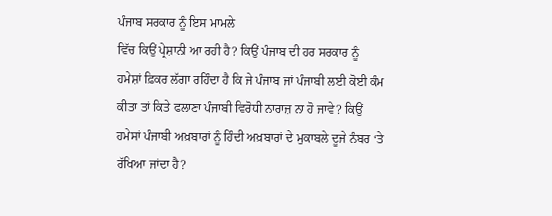ਪੰਜਾਬ ਸਰਕਾਰ ਨੂੰ ਇਸ ਮਾਮਲੇ
ਵਿੱਚ ਕਿਉਂ ਪ੍ਰੇਸ਼ਾਨੀ ਆ ਰਹੀ ਹੈ? ਕਿਉਂ ਪੰਜਾਬ ਦੀ ਹਰ ਸਰਕਾਰ ਨੂੰ ਹਮੇਸ਼ਾਂ ਫ਼ਿਕਰ ਲੱਗਾ ਰਹਿੰਦਾ ਹੈ ਕਿ ਜੇ ਪੰਜਾਬ ਜਾਂ ਪੰਜਾਬੀ ਲਈ ਕੋਈ ਕੰਮ ਕੀਤਾ ਤਾਂ ਕਿਤੇ ਫਲਾਣਾ ਪੰਜਾਬੀ ਵਿਰੋਧੀ ਨਾਰਾਜ਼ ਨਾ ਹੋ ਜਾਵੇ? ਕਿਉਂ ਹਮੇਸਾਂ ਪੰਜਾਬੀ ਅਖ਼ਬਾਰਾਂ ਨੂੰ ਹਿੰਦੀ ਅਖ਼ਬਾਰਾਂ ਦੇ ਮੁਕਾਬਲੇ ਦੂਜੇ ਨੰਬਰ ‘ਤੇ ਰੱਖਿਆ ਜਾਂਦਾ ਹੈ?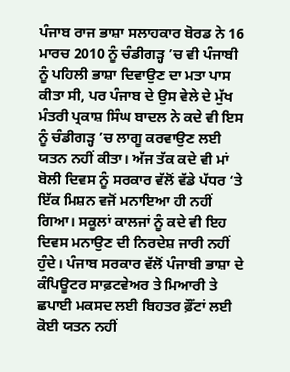ਪੰਜਾਬ ਰਾਜ ਭਾਸ਼ਾ ਸਲਾਹਕਾਰ ਬੋਰਡ ਨੇ 16 ਮਾਰਚ 2010 ਨੂੰ ਚੰਡੀਗੜ੍ਹ ’ਚ ਵੀ ਪੰਜਾਬੀ ਨੂੰ ਪਹਿਲੀ ਭਾਸ਼ਾ ਦਿਵਾਉਣ ਦਾ ਮਤਾ ਪਾਸ ਕੀਤਾ ਸੀ, ਪਰ ਪੰਜਾਬ ਦੇ ਉਸ ਵੇਲੇ ਦੇ ਮੁੱਖ ਮੰਤਰੀ ਪ੍ਰਕਾਸ਼ ਸਿੰਘ ਬਾਦਲ ਨੇ ਕਦੇ ਵੀ ਇਸ ਨੂੰ ਚੰਡੀਗੜ੍ਹ ’ਚ ਲਾਗੂ ਕਰਵਾਉਣ ਲਈ ਯਤਨ ਨਹੀਂ ਕੀਤਾ। ਅੱਜ ਤੱਕ ਕਦੇ ਵੀ ਮਾਂ ਬੋਲੀ ਦਿਵਸ ਨੂੰ ਸਰਕਾਰ ਵੱਲੋਂ ਵੱਡੇ ਪੱਧਰ ‘ਤੇ ਇੱਕ ਮਿਸ਼ਨ ਵਜੋਂ ਮਨਾਇਆ ਹੀ ਨਹੀਂ ਗਿਆ। ਸਕੂਲਾਂ ਕਾਲਜਾਂ ਨੂੰ ਕਦੇ ਵੀ ਇਹ ਦਿਵਸ ਮਨਾਉਣ ਦੀ ਨਿਰਦੇਸ਼ ਜਾਰੀ ਨਹੀਂ ਹੁੰਦੇ। ਪੰਜਾਬ ਸਰਕਾਰ ਵੱਲੋਂ ਪੰਜਾਬੀ ਭਾਸ਼ਾ ਦੇ ਕੰਪਿਊਟਰ ਸਾਫ਼ਟਵੇਅਰ ਤੇ ਮਿਆਰੀ ਤੇ ਛਪਾਈ ਮਕਸਦ ਲਈ ਬਿਹਤਰ ਫ਼ੌਂਟਾਂ ਲਈ ਕੋਈ ਯਤਨ ਨਹੀਂ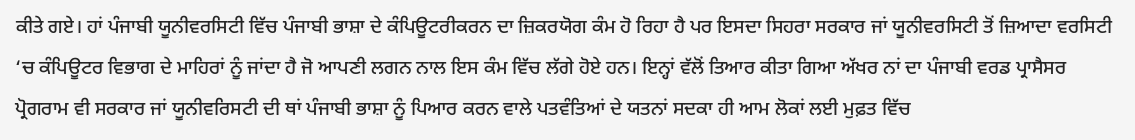ਕੀਤੇ ਗਏ। ਹਾਂ ਪੰਜਾਬੀ ਯੂਨੀਵਰਸਿਟੀ ਵਿੱਚ ਪੰਜਾਬੀ ਭਾਸ਼ਾ ਦੇ ਕੰਪਿਊਟਰੀਕਰਨ ਦਾ ਜ਼ਿਕਰਯੋਗ ਕੰਮ ਹੋ ਰਿਹਾ ਹੈ ਪਰ ਇਸਦਾ ਸਿਹਰਾ ਸਰਕਾਰ ਜਾਂ ਯੂਨੀਵਰਸਿਟੀ ਤੋਂ ਜ਼ਿਆਦਾ ਵਰਸਿਟੀ ‘ਚ ਕੰਪਿਊਟਰ ਵਿਭਾਗ ਦੇ ਮਾਹਿਰਾਂ ਨੂੰ ਜਾਂਦਾ ਹੈ ਜੋ ਆਪਣੀ ਲਗਨ ਨਾਲ ਇਸ ਕੰਮ ਵਿੱਚ ਲੱਗੇ ਹੋਏ ਹਨ। ਇਨ੍ਹਾਂ ਵੱਲੋਂ ਤਿਆਰ ਕੀਤਾ ਗਿਆ ਅੱਖਰ ਨਾਂ ਦਾ ਪੰਜਾਬੀ ਵਰਡ ਪ੍ਰਾਸੈਸਰ ਪ੍ਰੋਗਰਾਮ ਵੀ ਸਰਕਾਰ ਜਾਂ ਯੂਨੀਵਰਿਸਟੀ ਦੀ ਥਾਂ ਪੰਜਾਬੀ ਭਾਸ਼ਾ ਨੂੰ ਪਿਆਰ ਕਰਨ ਵਾਲੇ ਪਤਵੰਤਿਆਂ ਦੇ ਯਤਨਾਂ ਸਦਕਾ ਹੀ ਆਮ ਲੋਕਾਂ ਲਈ ਮੁਫ਼ਤ ਵਿੱਚ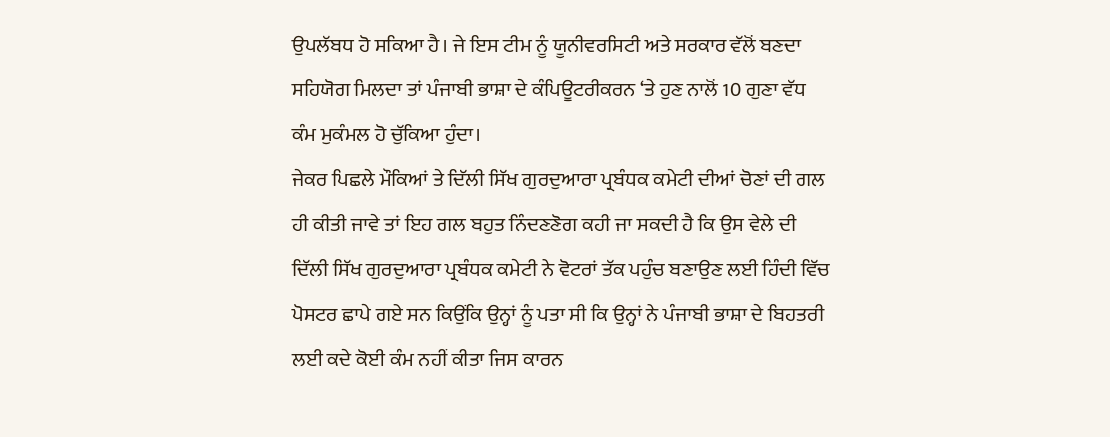ਉਪਲੱਬਧ ਹੋ ਸਕਿਆ ਹੈ। ਜੇ ਇਸ ਟੀਮ ਨੂੰ ਯੂਨੀਵਰਸਿਟੀ ਅਤੇ ਸਰਕਾਰ ਵੱਲੋਂ ਬਣਦਾ ਸਹਿਯੋਗ ਮਿਲਦਾ ਤਾਂ ਪੰਜਾਬੀ ਭਾਸ਼ਾ ਦੇ ਕੰਪਿਊਟਰੀਕਰਨ ‘ਤੇ ਹੁਣ ਨਾਲੋਂ 10 ਗੁਣਾ ਵੱਧ ਕੰਮ ਮੁਕੰਮਲ ਹੋ ਚੁੱਕਿਆ ਹੁੰਦਾ।
ਜੇਕਰ ਪਿਛਲੇ ਮੌਕਿਆਂ ਤੇ ਦਿੱਲੀ ਸਿੱਖ ਗੁਰਦੁਆਰਾ ਪ੍ਰਬੰਧਕ ਕਮੇਟੀ ਦੀਆਂ ਚੋਣਾਂ ਦੀ ਗਲ ਹੀ ਕੀਤੀ ਜਾਵੇ ਤਾਂ ਇਹ ਗਲ ਬਹੁਤ ਨਿੰਦਣਣੋਗ ਕਹੀ ਜਾ ਸਕਦੀ ਹੈ ਕਿ ਉਸ ਵੇਲੇ ਦੀ ਦਿੱਲੀ ਸਿੱਖ ਗੁਰਦੁਆਰਾ ਪ੍ਰਬੰਧਕ ਕਮੇਟੀ ਨੇ ਵੋਟਰਾਂ ਤੱਕ ਪਹੁੰਚ ਬਣਾਉਣ ਲਈ ਹਿੰਦੀ ਵਿੱਚ ਪੋਸਟਰ ਛਾਪੇ ਗਏ ਸਨ ਕਿਉਂਕਿ ਉਨ੍ਹਾਂ ਨੂੰ ਪਤਾ ਸੀ ਕਿ ਉਨ੍ਹਾਂ ਨੇ ਪੰਜਾਬੀ ਭਾਸ਼ਾ ਦੇ ਬਿਹਤਰੀ ਲਈ ਕਦੇ ਕੋਈ ਕੰਮ ਨਹੀਂ ਕੀਤਾ ਜਿਸ ਕਾਰਨ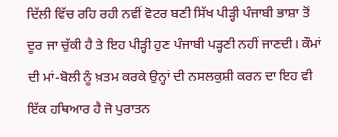ਦਿੱਲੀ ਵਿੱਚ ਰਹਿ ਰਹੀ ਨਵੀਂ ਵੋਟਰ ਬਣੀ ਸਿੱਖ ਪੀੜ੍ਹੀ ਪੰਜਾਬੀ ਭਾਸ਼ਾ ਤੋਂ ਦੂਰ ਜਾ ਚੁੱਕੀ ਹੈ ਤੇ ਇਹ ਪੀੜ੍ਹੀ ਹੁਣ ਪੰਜਾਬੀ ਪੜ੍ਹਣੀ ਨਹੀਂ ਜਾਣਦੀ। ਕੌਮਾਂ ਦੀ ਮਾਂ-ਬੋਲੀ ਨੂੰ ਖ਼ਤਮ ਕਰਕੇ ਉਨ੍ਹਾਂ ਦੀ ਨਸਲਕੁਸ਼ੀ ਕਰਨ ਦਾ ਇਹ ਵੀ ਇੱਕ ਹਥਿਆਰ ਹੈ ਜੋ ਪੁਰਾਤਨ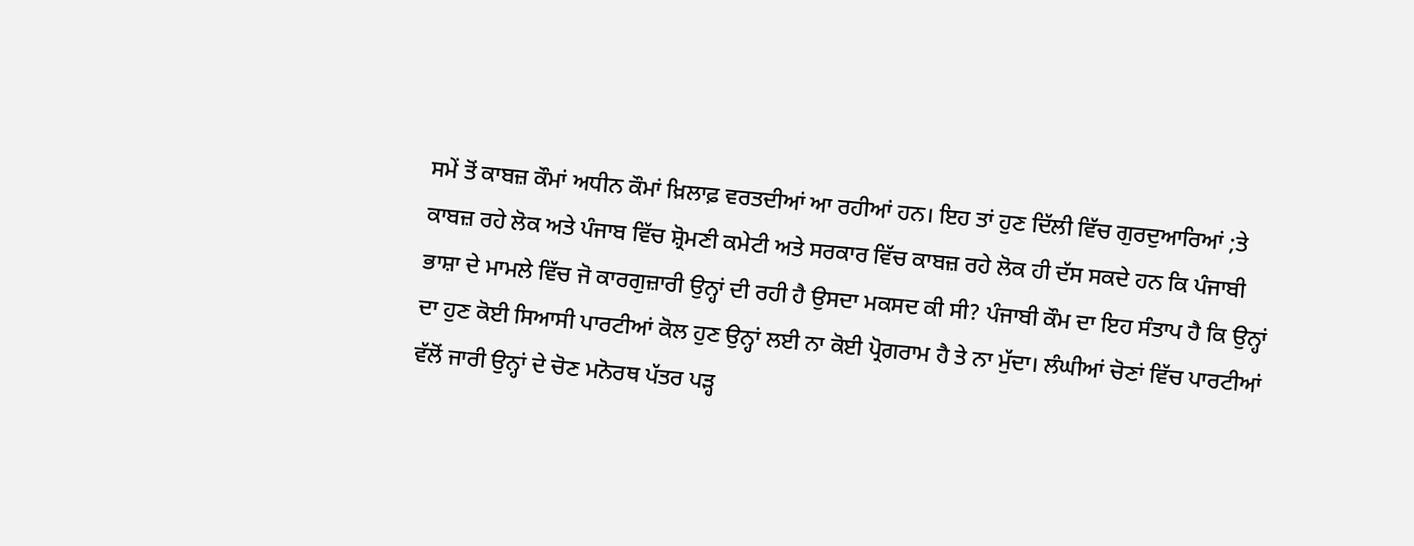ਸਮੇਂ ਤੋਂ ਕਾਬਜ਼ ਕੌਮਾਂ ਅਧੀਨ ਕੌਮਾਂ ਖ਼ਿਲਾਫ਼ ਵਰਤਦੀਆਂ ਆ ਰਹੀਆਂ ਹਨ। ਇਹ ਤਾਂ ਹੁਣ ਦਿੱਲੀ ਵਿੱਚ ਗੁਰਦੁਆਰਿਆਂ ;ਤੇ ਕਾਬਜ਼ ਰਹੇ ਲੋਕ ਅਤੇ ਪੰਜਾਬ ਵਿੱਚ ਸ਼੍ਰੋਮਣੀ ਕਮੇਟੀ ਅਤੇ ਸਰਕਾਰ ਵਿੱਚ ਕਾਬਜ਼ ਰਹੇ ਲੋਕ ਹੀ ਦੱਸ ਸਕਦੇ ਹਨ ਕਿ ਪੰਜਾਬੀ ਭਾਸ਼ਾ ਦੇ ਮਾਮਲੇ ਵਿੱਚ ਜੋ ਕਾਰਗੁਜ਼ਾਰੀ ਉਨ੍ਹਾਂ ਦੀ ਰਹੀ ਹੈ ਉਸਦਾ ਮਕਸਦ ਕੀ ਸੀ? ਪੰਜਾਬੀ ਕੌਮ ਦਾ ਇਹ ਸੰਤਾਪ ਹੈ ਕਿ ਉਨ੍ਹਾਂ ਦਾ ਹੁਣ ਕੋਈ ਸਿਆਸੀ ਪਾਰਟੀਆਂ ਕੋਲ ਹੁਣ ਉਨ੍ਹਾਂ ਲਈ ਨਾ ਕੋਈ ਪ੍ਰੋਗਰਾਮ ਹੈ ਤੇ ਨਾ ਮੁੱਦਾ। ਲੰਘੀਆਂ ਚੋਣਾਂ ਵਿੱਚ ਪਾਰਟੀਆਂ ਵੱਲੋਂ ਜਾਰੀ ਉਨ੍ਹਾਂ ਦੇ ਚੋਣ ਮਨੋਰਥ ਪੱਤਰ ਪੜ੍ਹ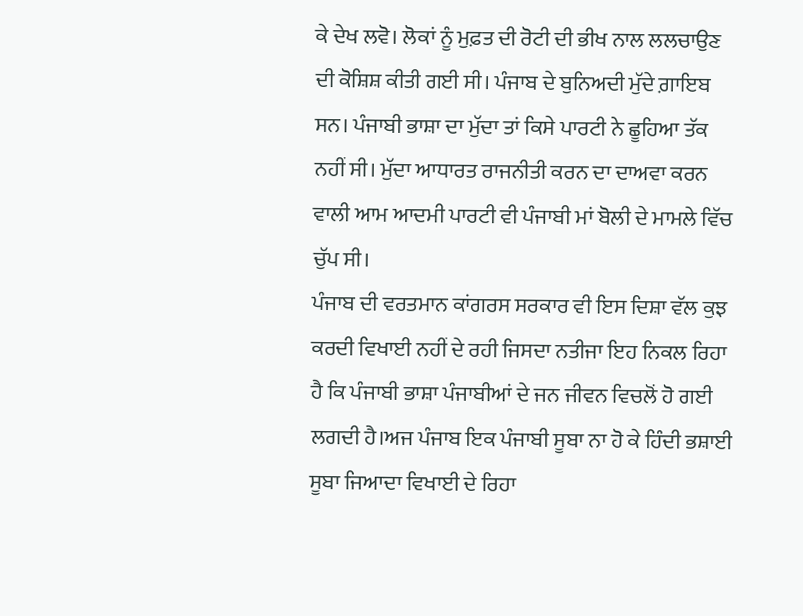ਕੇ ਦੇਖ ਲਵੋ। ਲੋਕਾਂ ਨੂੰ ਮੁਫ਼ਤ ਦੀ ਰੋਟੀ ਦੀ ਭੀਖ ਨਾਲ ਲਲਚਾਉਣ ਦੀ ਕੋਸ਼ਿਸ਼ ਕੀਤੀ ਗਈ ਸੀ। ਪੰਜਾਬ ਦੇ ਬੁਨਿਅਦੀ ਮੁੱਦੇ ਗ਼ਾਇਬ ਸਨ। ਪੰਜਾਬੀ ਭਾਸ਼ਾ ਦਾ ਮੁੱਦਾ ਤਾਂ ਕਿਸੇ ਪਾਰਟੀ ਨੇ ਛੂਹਿਆ ਤੱਕ ਨਹੀਂ ਸੀ। ਮੁੱਦਾ ਆਧਾਰਤ ਰਾਜਨੀਤੀ ਕਰਨ ਦਾ ਦਾਅਵਾ ਕਰਨ ਵਾਲੀ ਆਮ ਆਦਮੀ ਪਾਰਟੀ ਵੀ ਪੰਜਾਬੀ ਮਾਂ ਬੋਲੀ ਦੇ ਮਾਮਲੇ ਵਿੱਚ ਚੁੱਪ ਸੀ।
ਪੰਜਾਬ ਦੀ ਵਰਤਮਾਨ ਕਾਂਗਰਸ ਸਰਕਾਰ ਵੀ ਇਸ ਦਿਸ਼ਾ ਵੱਲ ਕੁਝ ਕਰਦੀ ਵਿਖਾਈ ਨਹੀਂ ਦੇ ਰਹੀ ਜਿਸਦਾ ਨਤੀਜਾ ਇਹ ਨਿਕਲ ਰਿਹਾ ਹੈ ਕਿ ਪੰਜਾਬੀ ਭਾਸ਼ਾ ਪੰਜਾਬੀਆਂ ਦੇ ਜਨ ਜੀਵਨ ਵਿਚਲੋਂ ਹੋ ਗਈ ਲਗਦੀ ਹੈ।ਅਜ ਪੰਜਾਬ ਇਕ ਪੰਜਾਬੀ ਸੂਬਾ ਨਾ ਹੋ ਕੇ ਹਿੰਦੀ ਭਸ਼ਾਈ ਸੂਬਾ ਜਿਆਦਾ ਵਿਖਾਈ ਦੇ ਰਿਹਾ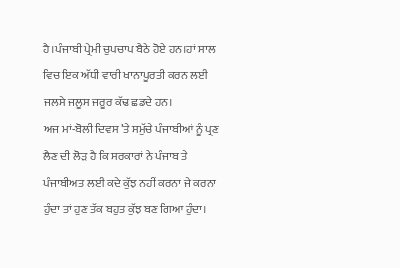ਹੈ।ਪੰਜਾਬੀ ਪ੍ਰੇਮੀ ਚੁਪਚਾਪ ਬੈਠੇ ਹੋਏ ਹਨ।ਹਾਂ ਸਾਲ ਵਿਚ ਇਕ ਅੱਧੀ ਵਾਰੀ ਖਾਨਾਪੂਰਤੀ ਕਰਨ ਲਈ ਜਲਸੇ ਜਲੂਸ ਜਰੂਰ ਕੱਢ ਛਡਦੇ ਹਨ।
ਅਜ ਮਾਂ-ਬੋਲੀ ਦਿਵਸ ’ਤੇ ਸਮੁੱਚੇ ਪੰਜਾਬੀਆਂ ਨੂੰ ਪ੍ਰਣ ਲੈਣ ਦੀ ਲੋੜ ਹੈ ਕਿ ਸਰਕਾਰਾਂ ਨੇ ਪੰਜਾਬ ਤੇ ਪੰਜਾਬੀਅਤ ਲਈ ਕਦੇ ਕੁੱਝ ਨਹੀਂ ਕਰਨਾ ਜੇ ਕਰਨਾ ਹੁੰਦਾ ਤਾਂ ਹੁਣ ਤੱਕ ਬਹੁਤ ਕੁੱਝ ਬਣ ਗਿਆ ਹੁੰਦਾ।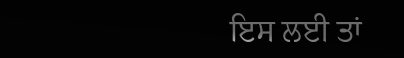ਇਸ ਲਈ ਤਾਂ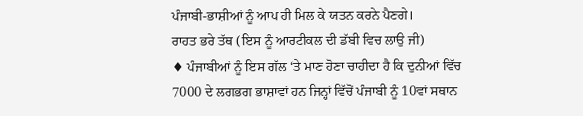ਪੰਜਾਬੀ-ਭਾਸ਼ੀਆਂ ਨੂੰ ਆਪ ਹੀ ਮਿਲ ਕੇ ਯਤਨ ਕਰਨੇ ਪੈਣਗੇ।
ਰਾਹਤ ਭਰੇ ਤੱਥ (ਇਸ ਨੂੰ ਆਰਟੀਕਲ ਦੀ ਡੱਬੀ ਵਿਚ ਲਾਉ ਜੀ)
♦ ਪੰਜਾਬੀਆਂ ਨੂੰ ਇਸ ਗੱਲ ‘ਤੇ ਮਾਣ ਹੋਣਾ ਚਾਹੀਦਾ ਹੈ ਕਿ ਦੁਨੀਆਂ ਵਿੱਚ 7000 ਦੇ ਲਗਭਗ ਭਾਸ਼ਾਵਾਂ ਹਨ ਜਿਨ੍ਹਾਂ ਵਿੱਚੋਂ ਪੰਜਾਬੀ ਨੂੰ 10ਵਾਂ ਸਥਾਨ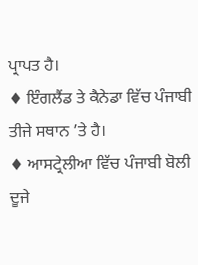ਪ੍ਰਾਪਤ ਹੈ।
♦ ਇੰਗਲੈਂਡ ਤੇ ਕੈਨੇਡਾ ਵਿੱਚ ਪੰਜਾਬੀ ਤੀਜੇ ਸਥਾਨ ’ਤੇ ਹੈ।
♦ ਆਸਟ੍ਰੇਲੀਆ ਵਿੱਚ ਪੰਜਾਬੀ ਬੋਲੀ ਦੂਜੇ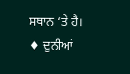ਸਥਾਨ ‘ਤੇ ਹੈ।
♦ ਦੁਨੀਆਂ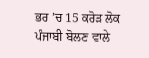ਭਰ ’ਚ 15 ਕਰੋੜ ਲੋਕ ਪੰਜਾਬੀ ਬੋਲਣ ਵਾਲੇ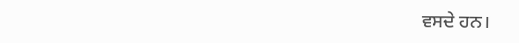ਵਸਦੇ ਹਨ।